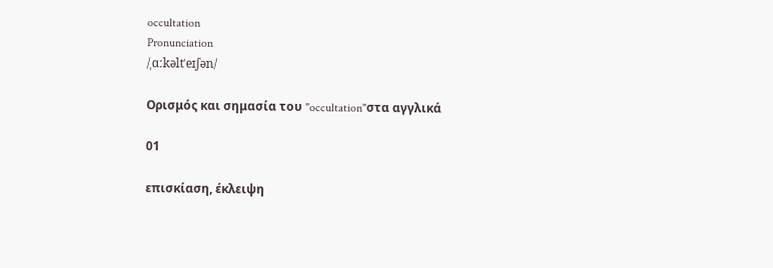occultation
Pronunciation
/ˌɑːkəltˈeɪʃən/

Ορισμός και σημασία του "occultation"στα αγγλικά

01

επισκίαση, έκλειψη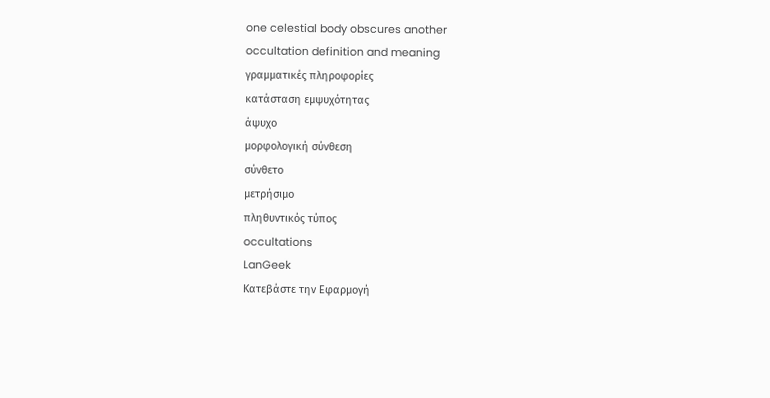one celestial body obscures another
occultation definition and meaning
γραμματικές πληροφορίες
κατάσταση εμψυχότητας
άψυχο
μορφολογική σύνθεση
σύνθετο
μετρήσιμο
πληθυντικός τύπος
occultations
LanGeek
Κατεβάστε την Εφαρμογή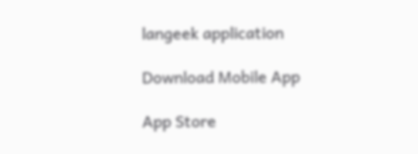langeek application

Download Mobile App

App Store